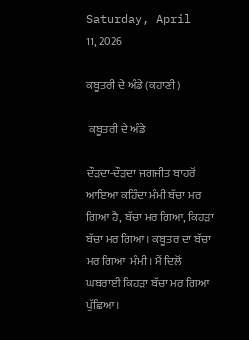Saturday, April 11, 2026

ਕਬੂਤਰੀ ਦੇ ਅੰਡੇ (ਕਹਾਣੀ)

 ਕਬੂਤਰੀ ਦੇ ਅੰਡੇ

ਦੌੜਦਾ-ਦੌੜਦਾ ਜਗਜੀਤ ਬਾਹਰੋਂ ਆਇਆ ਕਹਿੰਦਾ ਮੰਮੀ ਬੱਚਾ ਮਰ ਗਿਆ ਹੈ, ਬੱਚਾ ਮਰ ਗਿਆ, ਕਿਹੜਾ ਬੱਚਾ ਮਰ ਗਿਆ। ਕਬੂਤਰ ਦਾ ਬੱਚਾ ਮਰ ਗਿਆ  ਮੰਮੀ। ਮੈਂ ਦਿਲੋਂ ਘਬਰਾਈ ਕਿਹੜਾ ਬੱਚਾ ਮਰ ਗਿਆ ਪੁੱਛਿਆ।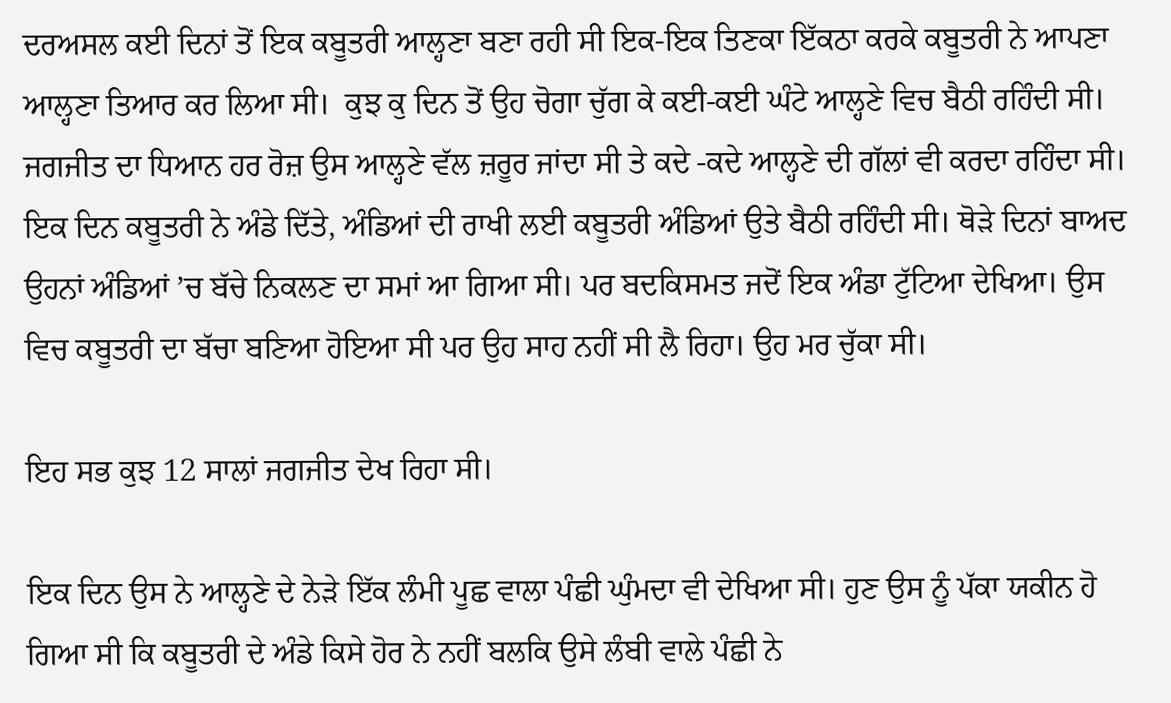ਦਰਅਸਲ ਕਈ ਦਿਨਾਂ ਤੋਂ ਇਕ ਕਬੂਤਰੀ ਆਲ੍ਹਣਾ ਬਣਾ ਰਹੀ ਸੀ ਇਕ-ਇਕ ਤਿਣਕਾ ਇੱਕਠਾ ਕਰਕੇ ਕਬੂਤਰੀ ਨੇ ਆਪਣਾ ਆਲ੍ਹਣਾ ਤਿਆਰ ਕਰ ਲਿਆ ਸੀ।  ਕੁਝ ਕੁ ਦਿਨ ਤੋਂ ਉਹ ਚੋਗਾ ਚੁੱਗ ਕੇ ਕਈ-ਕਈ ਘੰਟੇ ਆਲ੍ਹਣੇ ਵਿਚ ਬੈਠੀ ਰਹਿੰਦੀ ਸੀ। ਜਗਜੀਤ ਦਾ ਧਿਆਨ ਹਰ ਰੋਜ਼ ਉਸ ਆਲ੍ਹਣੇ ਵੱਲ ਜ਼ਰੂਰ ਜਾਂਦਾ ਸੀ ਤੇ ਕਦੇ -ਕਦੇ ਆਲ੍ਹਣੇ ਦੀ ਗੱਲਾਂ ਵੀ ਕਰਦਾ ਰਹਿੰਦਾ ਸੀ। ਇਕ ਦਿਨ ਕਬੂਤਰੀ ਨੇ ਅੰਡੇ ਦਿੱਤੇ, ਅੰਡਿਆਂ ਦੀ ਰਾਖੀ ਲਈ ਕਬੂਤਰੀ ਅੰਡਿਆਂ ਉਤੇ ਬੈਠੀ ਰਹਿੰਦੀ ਸੀ। ਥੋੜੇ ਦਿਨਾਂ ਬਾਅਦ ਉਹਨਾਂ ਅੰਡਿਆਂ ’ਚ ਬੱਚੇ ਨਿਕਲਣ ਦਾ ਸਮਾਂ ਆ ਗਿਆ ਸੀ। ਪਰ ਬਦਕਿਸਮਤ ਜਦੋਂ ਇਕ ਅੰਡਾ ਟੁੱਟਿਆ ਦੇਖਿਆ। ਉਸ ਵਿਚ ਕਬੂਤਰੀ ਦਾ ਬੱਚਾ ਬਣਿਆ ਹੋਇਆ ਸੀ ਪਰ ਉਹ ਸਾਹ ਨਹੀਂ ਸੀ ਲੈ ਰਿਹਾ। ਉਹ ਮਰ ਚੁੱਕਾ ਸੀ।

ਇਹ ਸਭ ਕੁਝ 12 ਸਾਲਾਂ ਜਗਜੀਤ ਦੇਖ ਰਿਹਾ ਸੀ।

ਇਕ ਦਿਨ ਉਸ ਨੇ ਆਲ੍ਹਣੇ ਦੇ ਨੇੜੇ ਇੱਕ ਲੰਮੀ ਪੂਛ ਵਾਲਾ ਪੰਛੀ ਘੁੰਮਦਾ ਵੀ ਦੇਖਿਆ ਸੀ। ਹੁਣ ਉਸ ਨੂੰ ਪੱਕਾ ਯਕੀਨ ਹੋ ਗਿਆ ਸੀ ਕਿ ਕਬੂਤਰੀ ਦੇ ਅੰਡੇ ਕਿਸੇ ਹੋਰ ਨੇ ਨਹੀਂ ਬਲਕਿ ਉਸੇ ਲੰਬੀ ਵਾਲੇ ਪੰਛੀ ਨੇ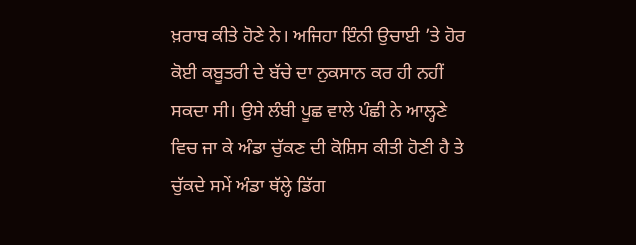ਖ਼ਰਾਬ ਕੀਤੇ ਹੋਣੇ ਨੇ। ਅਜਿਹਾ ਇੰਨੀ ਉਚਾਈ ’ਤੇ ਹੋਰ ਕੋਈ ਕਬੂਤਰੀ ਦੇ ਬੱਚੇ ਦਾ ਨੁਕਸਾਨ ਕਰ ਹੀ ਨਹੀਂ ਸਕਦਾ ਸੀ। ਉਸੇ ਲੰਬੀ ਪੂਛ ਵਾਲੇ ਪੰਛੀ ਨੇ ਆਲ੍ਹਣੇ ਵਿਚ ਜਾ ਕੇ ਅੰਡਾ ਚੁੱਕਣ ਦੀ ਕੋਸ਼ਿਸ ਕੀਤੀ ਹੋਣੀ ਹੈ ਤੇ ਚੁੱਕਦੇ ਸਮੇਂ ਅੰਡਾ ਥੱਲ੍ਹੇ ਡਿੱਗ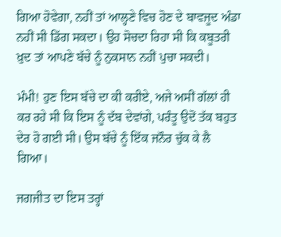ਗਿਆ ਹੋਵੇਗਾ, ਨਹੀਂ ਤਾਂ ਆਲ੍ਹਣੇ ਵਿਚ ਹੋਣ ਦੇ ਬਾਵਜੂਦ ਅੰਡਾ ਨਹੀਂ ਸੀ ਡਿੱਗ ਸਕਦਾ। ਉਹ ਸੋਚਦਾ ਰਿਹਾ ਸੀ ਕਿ ਕਬੂਤਰੀ ਖ਼ੁਦ ਤਾਂ ਆਪਣੇ ਬੱਚੇ ਨੂੰ ਨੁਕਸਾਨ ਨਹੀਂ ਪੁਚਾ ਸਕਦੀ।

ਮੰਮੀ! ਹੁਣ ਇਸ ਬੱਚੇ ਦਾ ਕੀ ਕਰੀਏ, ਅਜੇ ਅਸੀਂ ਗੱਲਾਂ ਹੀ ਕਰ ਰਹੇ ਸੀ ਕਿ ਇਸ ਨੂੰ ਦੱਬ ਦੇਵਾਂਗੇ, ਪਰੰਤੂ ਉਦੋਂ ਤੱਕ ਬਹੁਤ ਦੇਰ ਹੋ ਗਈ ਸੀ। ਉਸ ਬੱਚੇ ਨੂੰ ਇੱਕ ਜਨੌਰ ਚੁੱਕ ਕੇ ਲੈ ਗਿਆ।

ਜਗਜੀਤ ਦਾ ਇਸ ਤਰ੍ਹਾਂ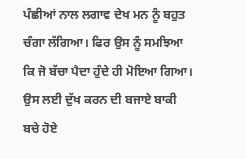ਪੰਛੀਆਂ ਨਾਲ ਲਗਾਵ ਦੇਖ ਮਨ ਨੂੰ ਬਹੁਤ ਚੰਗਾ ਲੱਗਿਆ। ਫਿਰ ਉਸ ਨੂੰ ਸਮਝਿਆ ਕਿ ਜੋ ਬੱਚਾ ਪੈਦਾ ਹੁੰਦੇ ਹੀ ਮੋਇਆ ਗਿਆ। ਉਸ ਲਈ ਦੁੱਖ ਕਰਨ ਦੀ ਬਜਾਏ ਬਾਕੀ ਬਚੇ ਹੋਏ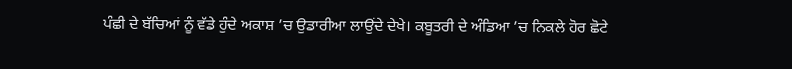ਪੰਛੀ ਦੇ ਬੱਚਿਆਂ ਨੂੰ ਵੱਡੇ ਹੁੰਦੇ ਅਕਾਸ਼ ’ਚ ਉਡਾਰੀਆ ਲਾਉਂਦੇ ਦੇਖੇ। ਕਬੂਤਰੀ ਦੇ ਅੰਡਿਆ ’ਚ ਨਿਕਲੇ ਹੋਰ ਛੋਟੇ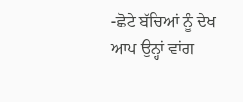-ਛੋਟੇ ਬੱਚਿਆਂ ਨੂੰ ਦੇਖ ਆਪ ਉਨ੍ਹਾਂ ਵਾਂਗ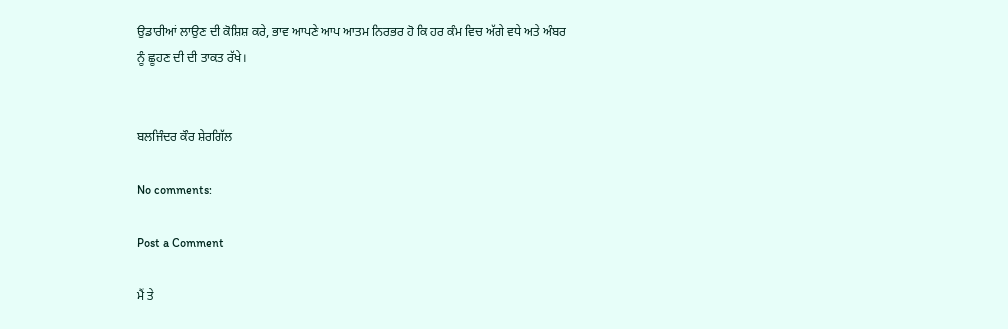ਉਡਾਰੀਆਂ ਲਾਉਣ ਦੀ ਕੋਸ਼ਿਸ਼ ਕਰੇ, ਭਾਵ ਆਪਣੇ ਆਪ ਆਤਮ ਨਿਰਭਰ ਹੋ ਕਿ ਹਰ ਕੰਮ ਵਿਚ ਅੱਗੇ ਵਧੇ ਅਤੇ ਅੰਬਰ ਨੂੰ ਛੂਹਣ ਦੀ ਦੀ ਤਾਕਤ ਰੱਖੇ।


ਬਲਜਿੰਦਰ ਕੌਰ ਸ਼ੇਰਗਿੱਲ

No comments:

Post a Comment

ਮੈਂ ਤੇ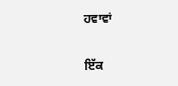ਹਵਾਵਾਂ

ਇੱਕ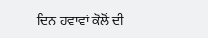ਦਿਨ ਹਵਾਵਾਂ ਕੋਲੋਂ ਦੀ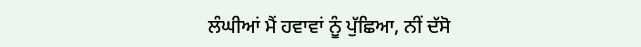ਲੰਘੀਆਂ ਮੈਂ ਹਵਾਵਾਂ ਨੂੰ ਪੁੱਛਿਆ, ਨੀਂ ਦੱਸੋ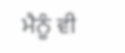ਮੈਨੂੰ ਵੀ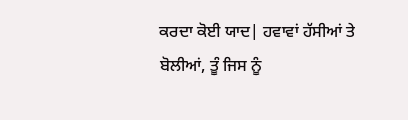ਕਰਦਾ ਕੋਈ ਯਾਦ| ਹਵਾਵਾਂ ਹੱਸੀਆਂ ਤੇ ਬੋਲੀਆਂ, ਤੂੰ ਜਿਸ ਨੂੰ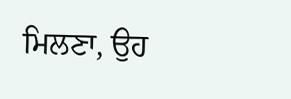ਮਿਲਣਾ, ਉਹ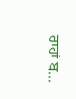ਰਾਹਾਂ ਬ...